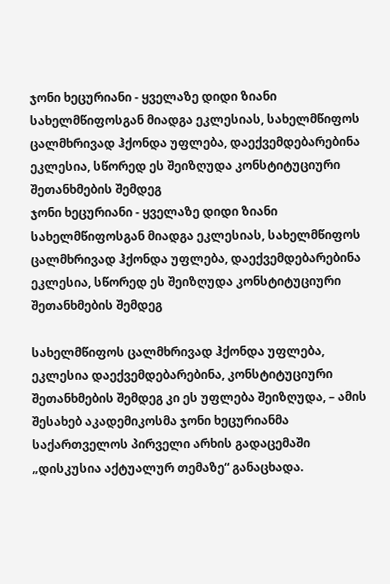ჯონი ხეცურიანი - ყველაზე დიდი ზიანი სახელმწიფოსგან მიადგა ეკლესიას, სახელმწიფოს ცალმხრივად ჰქონდა უფლება, დაექვემდებარებინა ეკლესია, სწორედ ეს შეიზღუდა კონსტიტუციური შეთანხმების შემდეგ
ჯონი ხეცურიანი - ყველაზე დიდი ზიანი სახელმწიფოსგან მიადგა ეკლესიას, სახელმწიფოს ცალმხრივად ჰქონდა უფლება, დაექვემდებარებინა ეკლესია, სწორედ ეს შეიზღუდა კონსტიტუციური შეთანხმების შემდეგ

სახელმწიფოს ცალმხრივად ჰქონდა უფლება, ეკლესია დაექვემდებარებინა, კონსტიტუციური შეთანხმების შემდეგ კი ეს უფლება შეიზღუდა, – ამის შესახებ აკადემიკოსმა ჯონი ხეცურიანმა საქართველოს პირველი არხის გადაცემაში „დისკუსია აქტუალურ თემაზე“ განაცხადა.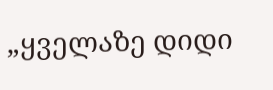„ყველაზე დიდი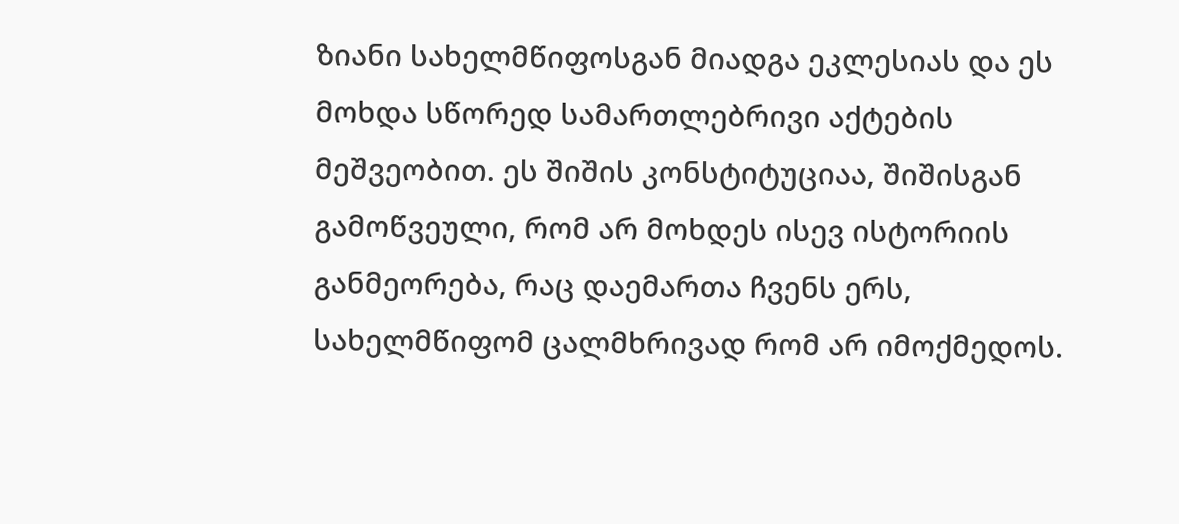ზიანი სახელმწიფოსგან მიადგა ეკლესიას და ეს მოხდა სწორედ სამართლებრივი აქტების მეშვეობით. ეს შიშის კონსტიტუციაა, შიშისგან გამოწვეული, რომ არ მოხდეს ისევ ისტორიის განმეორება, რაც დაემართა ჩვენს ერს, სახელმწიფომ ცალმხრივად რომ არ იმოქმედოს.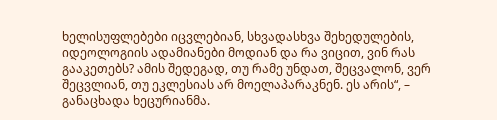ხელისუფლებები იცვლებიან, სხვადასხვა შეხედულების, იდეოლოგიის ადამიანები მოდიან და რა ვიცით, ვინ რას გააკეთებს? ამის შედეგად, თუ რამე უნდათ, შეცვალონ, ვერ შეცვლიან, თუ ეკლესიას არ მოელაპარაკნენ. ეს არის“, – განაცხადა ხეცურიანმა.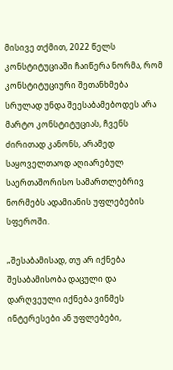მისივე თქმით, 2022 წელს კონსტიტუციაში ჩაიწერა ნორმა, რომ კონსტიტუციური შეთანხმება სრულად უნდა შეესაბამებოდეს არა მარტო კონსტიტუციას, ჩვენს ძირითად კანონს, არამედ საყოველთაოდ აღიარებულ საერთაშორისო სამართლებრივ ნორმებს ადამიანის უფლებების სფეროში.

„შესაბამისად, თუ არ იქნება შესაბამისობა დაცული და დარღვეული იქნება ვინმეს ინტერესები ან უფლებები,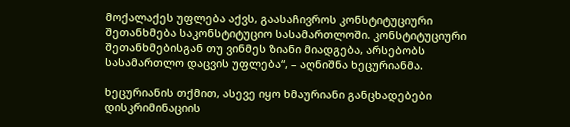მოქალაქეს უფლება აქვს, გაასაჩივროს კონსტიტუციური შეთანხმება საკონსტიტუციო სასამართლოში. კონსტიტუციური შეთანხმებისგან თუ ვინმეს ზიანი მიადგება, არსებობს სასამართლო დაცვის უფლება“, – აღნიშნა ხეცურიანმა.

ხეცურიანის თქმით, ასევე იყო ხმაურიანი განცხადებები დისკრიმინაციის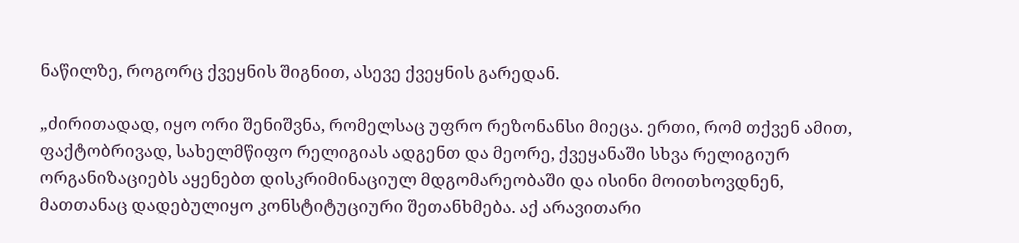ნაწილზე, როგორც ქვეყნის შიგნით, ასევე ქვეყნის გარედან.

„ძირითადად, იყო ორი შენიშვნა, რომელსაც უფრო რეზონანსი მიეცა. ერთი, რომ თქვენ ამით, ფაქტობრივად, სახელმწიფო რელიგიას ადგენთ და მეორე, ქვეყანაში სხვა რელიგიურ ორგანიზაციებს აყენებთ დისკრიმინაციულ მდგომარეობაში და ისინი მოითხოვდნენ, მათთანაც დადებულიყო კონსტიტუციური შეთანხმება. აქ არავითარი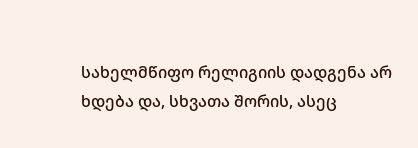სახელმწიფო რელიგიის დადგენა არ ხდება და, სხვათა შორის, ასეც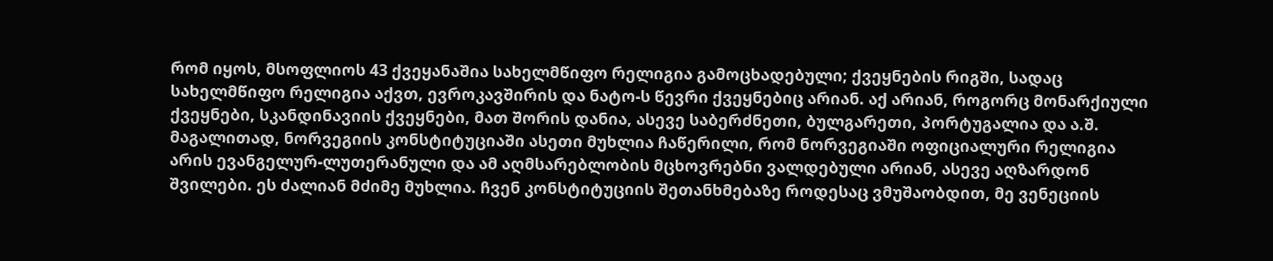რომ იყოს, მსოფლიოს 43 ქვეყანაშია სახელმწიფო რელიგია გამოცხადებული; ქვეყნების რიგში, სადაც სახელმწიფო რელიგია აქვთ, ევროკავშირის და ნატო-ს წევრი ქვეყნებიც არიან. აქ არიან, როგორც მონარქიული ქვეყნები, სკანდინავიის ქვეყნები, მათ შორის დანია, ასევე საბერძნეთი, ბულგარეთი, პორტუგალია და ა.შ. მაგალითად, ნორვეგიის კონსტიტუციაში ასეთი მუხლია ჩაწერილი, რომ ნორვეგიაში ოფიციალური რელიგია არის ევანგელურ-ლუთერანული და ამ აღმსარებლობის მცხოვრებნი ვალდებული არიან, ასევე აღზარდონ შვილები. ეს ძალიან მძიმე მუხლია. ჩვენ კონსტიტუციის შეთანხმებაზე როდესაც ვმუშაობდით, მე ვენეციის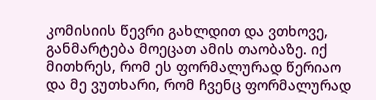კომისიის წევრი გახლდით და ვთხოვე, განმარტება მოეცათ ამის თაობაზე. იქ მითხრეს, რომ ეს ფორმალურად წერიაო და მე ვუთხარი, რომ ჩვენც ფორმალურად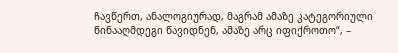ჩავწერთ, ანალოგიურად, მაგრამ ამაზე კატეგორიული წინააღმდეგი წავიდნენ, ამაზე არც იფიქროთო“, –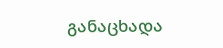განაცხადა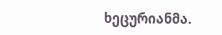ხეცურიანმა.